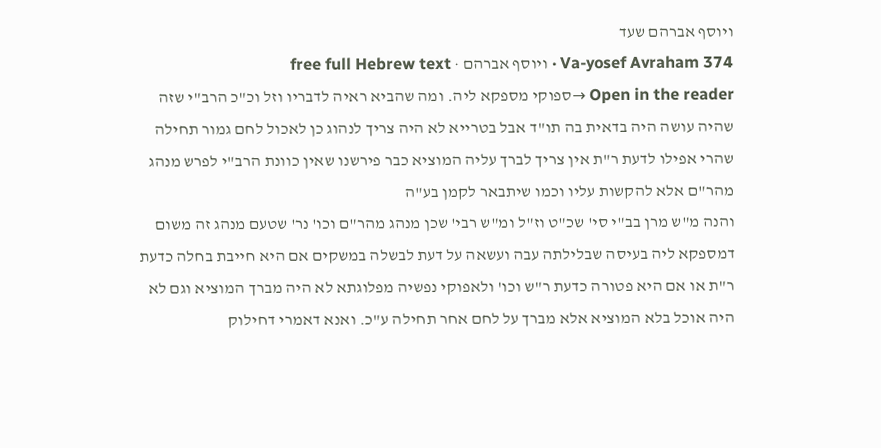ויוסף אברהם שעד
Va-yosef Avraham 374 · ויוסף אברהם · free full Hebrew text
Open in the reader →ספוקי מספקא ליה. ומה שהביא ראיה לדבריו וזל וכ"כ הרב"י שזה שהיה עושה היה בדאית בה תו"ד אבל בטרייא לא היה צריך לנהוג כן לאכול לחם גמור תחילה שהרי אפילו לדעת ר"ת אין צריך לברך עליה המוציא כבר פירשנו שאין כוונת הרב"י לפרש מנהג מהר"ם אלא להקשות עליו וכמו שיתבאר לקמן בע"ה
והנה מ"ש מרן בב"י סי' שכ"ט וז"ל ומ"ש רבי' שכן מנהג מהר"ם וכו' נר' שטעם מנהג זה משום דמספקא ליה בעיסה שבלילתה עבה ועשאה על דעת לבשלה במשקים אם היא חייבת בחלה כדעת ר"ת או אם היא פטורה כדעת ר"ש וכו' ולאפוקי נפשיה מפלוגתא לא היה מברך המוציא וגם לא היה אוכל בלא המוציא אלא מברך על לחם אחר תחילה ע"כ. ואנא דאמרי דחילוק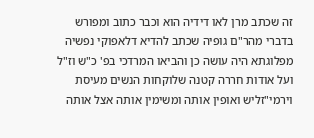זה שכתב מרן לאו דידיה הוא וכבר כתוב ומפורש בדברי מהר"ם גופיה שכתב להדיא דלאפוקי נפשיה מפלוגתא היה עושה כן והביאו המרדכי בפ' כ"ש וז"ל ועל אודות חררה קטנה שלוקחות הנשים מעיסת וירמי"זליש ואופין אותה ומשימין אותה אצל אותה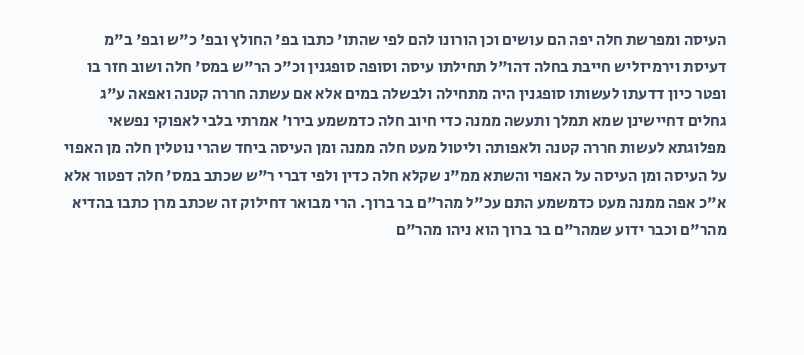העיסה ומפרשת חלה יפה הם עושים וכן הורונו להם לפי שהתו' כתבו בפ' החולץ ובפ' כ"ש ובפ' ב"מ דעיסת וירמיזליש חייבת בחלה דהו"ל תחילתו עיסה וסופה סופגנין וכ"כ הר"ש במס' חלה ושוב חזר בו ופטר כיון דדעתו לעשותו סופגנין היה מתחילה ולבשלה במים אלא אם עשתה חררה קטנה ואפאה ע"ג גחלים דחיישינן שמא תמלך ותעשה ממנה כדי חיוב חלה כדמשמע בירו' אמרתי בלבי לאפוקי נפשאי מפלוגתא לעשות חררה קטנה ולאפותה וליטול מעט חלה ממנה ומן העיסה ביחד שהרי נוטלין חלה מן האפוי על העיסה ומן העיסה על האפוי והשתא ממ"נ שקלא חלה כדין ולפי דברי ר"ש שכתב במס' חלה דפטור אלא א"כ אפה ממנה מעט כדמשמע התם עכ"ל מהר"ם בר ברוך. הרי מבואר דחילוק זה שכתב מרן כתבו בהדיא מהר"ם וכבר ידוע שמהר"ם בר ברוך הוא ניהו מהר"ם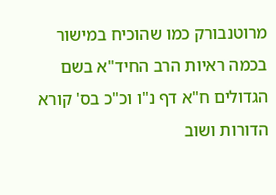מרוטנבורק כמו שהוכיח במישור בכמה ראיות הרב החיד"א בשם הגדולים ח"א דף נ"ו וכ"כ בס' קורא הדורות ושוב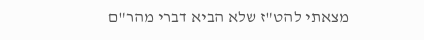מצאתי להט"ז שלא הביא דברי מהר"ם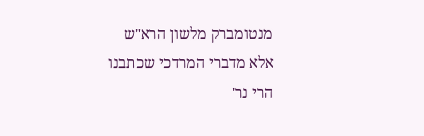מנטומברק מלשון הרא"ש אלא מדברי המרדכי שכתבנו הרי נר'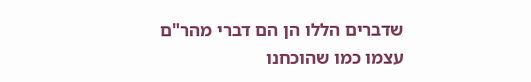שדברים הללו הן הם דברי מהר"ם עצמו כמו שהוכחנו